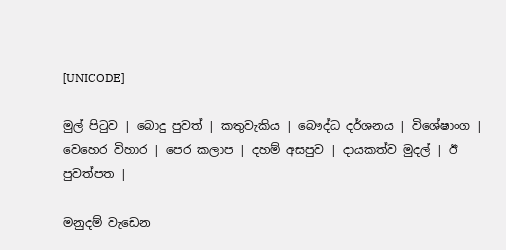[UNICODE]

මුල් පිටුව | බොදු පුවත් | කතුවැකිය | බෞද්ධ දර්ශනය | විශේෂාංග | වෙහෙර විහාර | පෙර කලාප | දහම් අසපුව | දායකත්ව මුදල් | ඊ පුවත්පත |

මනුදම් වැඩෙන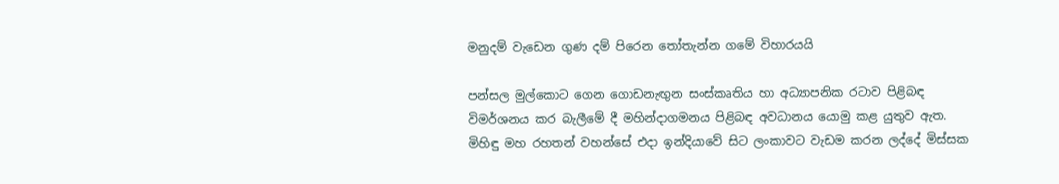මනුදම් වැඩෙන ගුණ දම් පිරෙන තෝතැන්න ගමේ විහාරයයි

පන්සල මුල්කොට ගෙන ගොඩනැඟුන සංස්කෘතිය හා අධ්‍යාපනික රටාව පිළිබඳ විමර්ශනය කර බැලීමේ දී මහින්දාගමනය පිළිබඳ අවධානය යොමු කළ යුතුව ඇත. මිහිඳු මහ රහතන් වහන්සේ එදා ඉන්දියාවේ සිට ලංකාවට වැඩම කරන ලද්දේ මිස්සක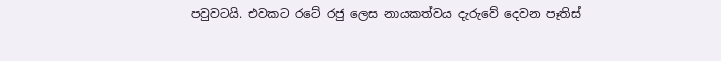පවුවටයි. එවකට රටේ රජු ලෙස නායකත්වය දැරුවේ දෙවන පෑතිස්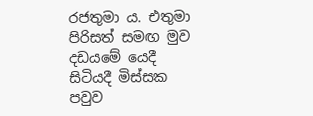රජතුමා ය. එතුමා පිරිසත් සමඟ මුව දඩයමේ යෙදී සිටියදී මිස්සක පවුව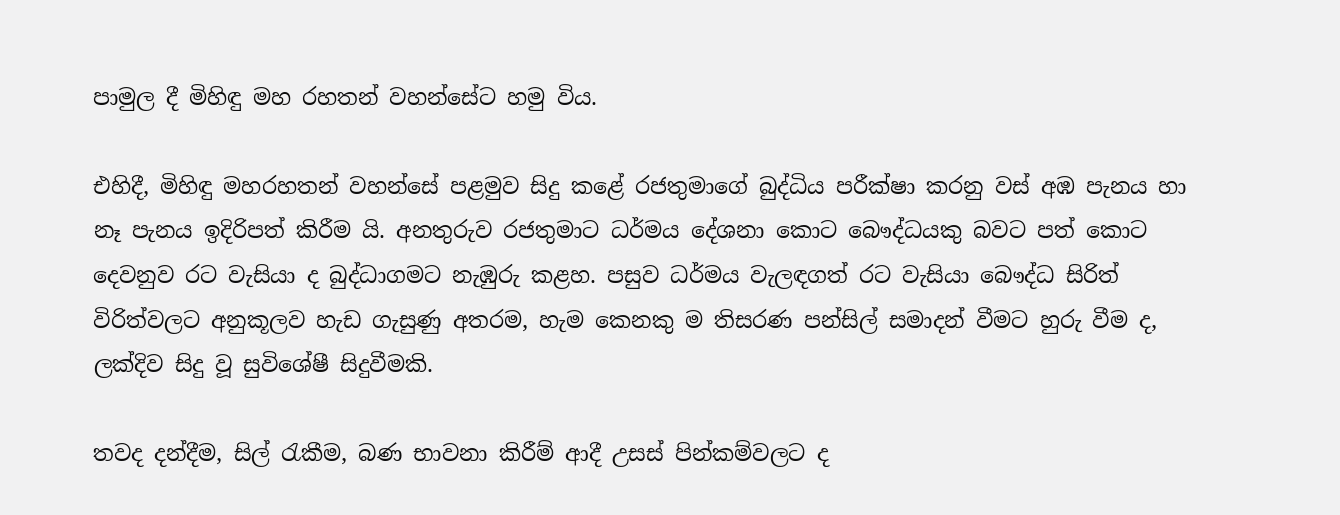පාමුල දී මිහිඳු මහ රහතන් වහන්සේට හමු විය.

එහිදී, මිහිඳු මහරහතන් වහන්සේ පළමුව සිදු කළේ රජතුමාගේ බුද්ධිය පරීක්ෂා කරනු වස් අඹ පැනය හා නෑ පැනය ඉදිරිපත් කිරීම යි. අනතුරුව රජතුමාට ධර්මය දේශනා කොට බෞද්ධයකු බවට පත් කොට දෙවනුව රට වැසියා ද බුද්ධාගමට නැඹුරු කළහ. පසුව ධර්මය වැලඳගත් රට වැසියා බෞද්ධ සිරිත් විරිත්වලට අනුකූලව හැඩ ගැසුණු අතරම, හැම කෙනකු ම තිසරණ පන්සිල් සමාදන් වීමට හුරු වීම ද, ලක්දිව සිදු වූ සුවිශේෂී සිදුවීමකි.

තවද දන්දීම, සිල් රැකීම, බණ භාවනා කිරීම් ආදී උසස් පින්කම්වලට ද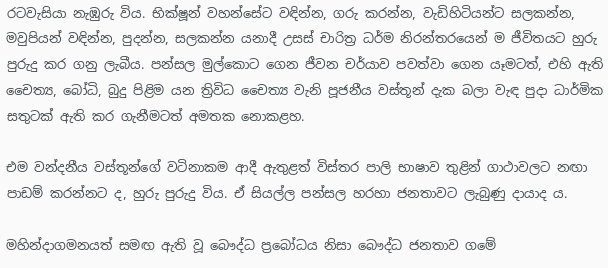රටවැසියා නැඹුරු විය. භික්ෂූන් වහන්සේට වඳින්න, ගරු කරන්න, වැඩිහිටියන්ට සලකන්න, මවුපියන් වඳින්න, පුදන්න, සලකන්න යනාදී උසස් චාරිත්‍ර ධර්ම නිරන්තරයෙන් ම ජීවිතයට හුරු පුරුදු කර ගනු ලැබීය. පන්සල මුල්කොට ගෙන ජීවන චර්යාව පවත්වා ගෙන යෑමටත්, එහි ඇති චෛත්‍ය, බෝධි, බුදු පිළිම යන ත්‍රිවිධ චෛත්‍ය වැනි පූජනීය වස්තූන් දැක බලා වැඳ පුදා ධාර්මික සතුටක් ඇති කර ගැනීමටත් අමතක නොකළහ.

එම වන්දනීය වස්තූන්ගේ වටිනාකම ආදී ඇතුළත් විස්තර පාලි භාෂාව තුළින් ගාථාවලට නඟා පාඩම් කරන්නට ද, හුරු පුරුදු විය. ඒ සියල්ල පන්සල හරහා ජනතාවට ලැබුණු දායාද ය.

මහින්දාගමනයත් සමඟ ඇති වූ බෞද්ධ ප්‍රබෝධය නිසා බෞද්ධ ජනතාව ගමේ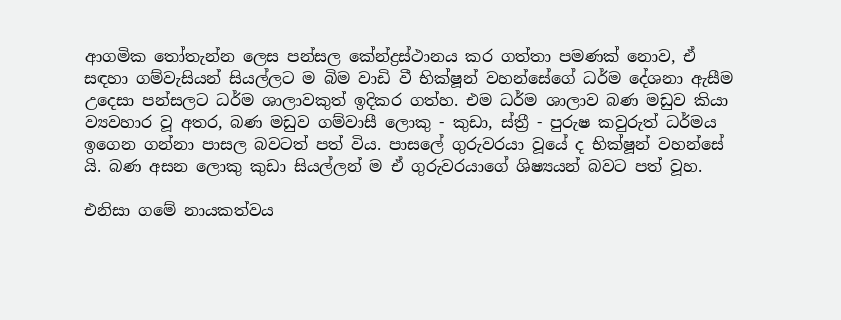ආගමික තෝතැන්න ලෙස පන්සල කේන්ද්‍රස්ථානය කර ගත්තා පමණක් නොව, ඒ සඳහා ගම්වැසියන් සියල්ලට ම බිම වාඩි වී භික්ෂූන් වහන්සේගේ ධර්ම දේශනා ඇසීම උදෙසා පන්සලට ධර්ම ශාලාවකුත් ඉදිකර ගත්හ. එම ධර්ම ශාලාව බණ මඩුව කියා ව්‍යවහාර වූ අතර, බණ මඩුව ගම්වාසී ලොකු - කුඩා, ස්ත්‍රී - පුරුෂ කවුරුත් ධර්මය ඉගෙන ගන්නා පාසල බවටත් පත් විය. පාසලේ ගුරුවරයා වූයේ ද භික්ෂූන් වහන්සේ යි. බණ අසන ලොකු කුඩා සියල්ලන් ම ඒ ගුරුවරයාගේ ශිෂ්‍යයන් බවට පත් වූහ.

එනිසා ගමේ නායකත්වය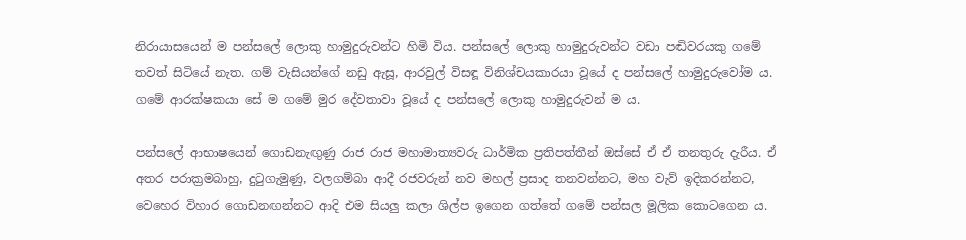නිරායාසයෙන් ම පන්සලේ ලොකු හාමුදුරුවන්ට හිමි විය. පන්සලේ ලොකු හාමුදුරුවන්ට වඩා පඬිවරයකු ගමේ තවත් සිටියේ නැත. ගම් වැසියන්ගේ නඩු ඇසූ, ආරවුල් විසඳූ විනිශ්චයකාරයා වූයේ ද පන්සලේ හාමුදුරුවෝම ය. ගමේ ආරක්ෂකයා සේ ම ගමේ මුර දේවතාවා වූයේ ද පන්සලේ ලොකු හාමුදුරුවන් ම ය.

පන්සලේ ආභාෂයෙන් ගොඩනැඟුණු රාජ රාජ මහාමාත්‍යවරු ධාර්මික ප්‍රතිපත්තීන් ඔස්සේ ඒ ඒ තනතුරු දැරීය. ඒ අතර පරාක්‍රමබාහු, දුටුගැමුණු, වලගම්බා ආදී රජවරුන් නව මහල් ප්‍රසාද තනවන්නට, මහ වැව් ඉදිකරන්නට, වෙහෙර විහාර ගොඩනඟන්නට ආදි එම සියලු කලා ශිල්ප ඉගෙන ගත්තේ ගමේ පන්සල මූලික කොටගෙන ය.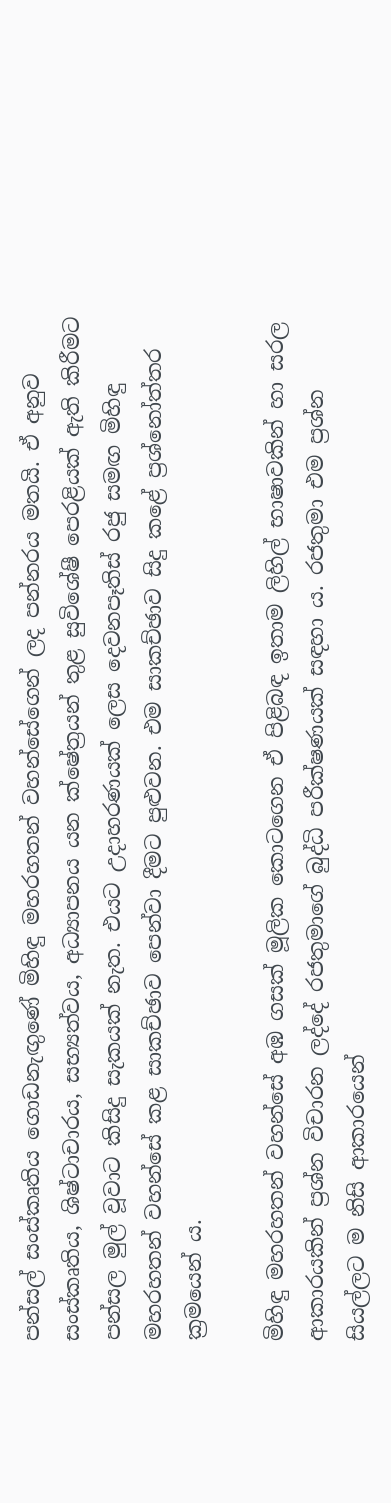පන්සල් සංස්කෘතිය ගොඩනැඟුණේ මිහිඳු මහරහතන් වහන්සේගෙන් ලද පන්නරය මතයි. ඒ අනුව සංස්කෘතිය, ශිෂ්ටාචාරය, සභ්‍යත්වය, අධ්‍යාපනය යන ක්ෂේත්‍රයන් තුළ සුවිශේෂී පෙරළියක් ඇති කිරීමට පන්සල මුල් වූවාට කිසිදු සැකයක් නැත. එයට උදාහරණයක් ලෙස දෙවනපෑතිස් රජු සමඟ මිහිඳු මහරහතන් වහන්සේ කළ සාකච්ඡාව පෙන්වා දීමට පුළුවන. එම සාකච්ඡාව සිදු කළේ ප්‍රශ්නෝත්තර ක්‍රමයෙන් ය.

මිහිඳු මහරහතන් වහන්සේ අඹ ගසක් මූලික කොටගෙන ඒ පිළිබඳ ඉතාම ලිහිල් භාෂාවකින් හා සරල ආකාරයකින් ප්‍රශ්න විචාරන ලද්දේ රජතුමාගේ බුද්ධි පරීක්ෂණයක් සඳහා ය. රජතුමා එම ප්‍රශ්න සියල්ලට ම නිසි ආකාරයෙන්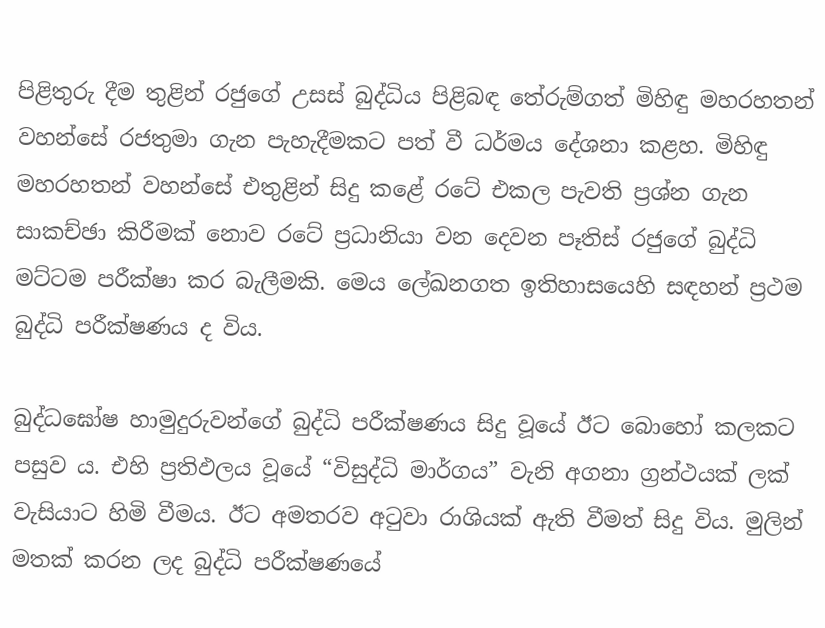පිළිතුරු දීම තුළින් රජුගේ උසස් බුද්ධිය පිළිබඳ තේරුම්ගත් මිහිඳු මහරහතන් වහන්සේ රජතුමා ගැන පැහැදීමකට පත් වී ධර්මය දේශනා කළහ. මිහිඳු මහරහතන් වහන්සේ එතුළින් සිදු කළේ රටේ එකල පැවති ප්‍රශ්න ගැන සාකච්ඡා කිරීමක් නොව රටේ ප්‍රධානියා වන දෙවන පෑතිස් රජුගේ බුද්ධි මට්ටම පරීක්ෂා කර බැලීමකි. මෙය ලේඛනගත ඉතිහාසයෙහි සඳහන් ප්‍රථම බුද්ධි පරීක්ෂණය ද විය.

බුද්ධඝෝෂ හාමුදුරුවන්ගේ බුද්ධි පරීක්ෂණය සිදු වූයේ ඊට බොහෝ කලකට පසුව ය. එහි ප්‍රතිඵලය වූයේ “විසුද්ධි මාර්ගය” වැනි අගනා ග්‍රන්ථයක් ලක් වැසියාට හිමි වීමය. ඊට අමතරව අටුවා රාශියක් ඇති වීමත් සිදු විය. මුලින් මතක් කරන ලද බුද්ධි පරීක්ෂණයේ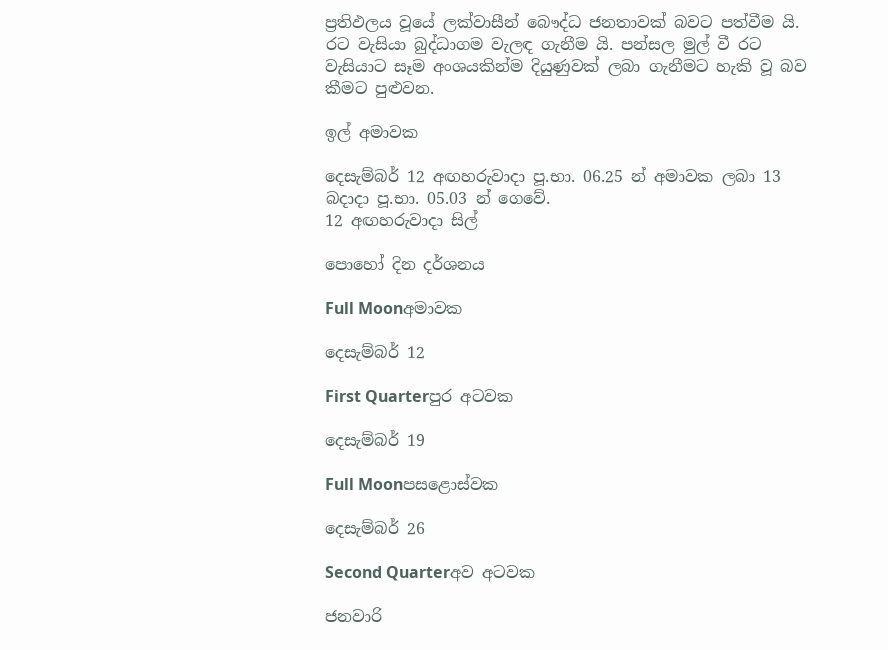ප්‍රතිඵලය වූයේ ලක්වාසීන් බෞද්ධ ජනතාවක් බවට පත්වීම යි. රට වැසියා බුද්ධාගම වැලඳ ගැනීම යි. පන්සල මුල් වී රට වැසියාට සෑම අංශයකින්ම දියුණුවක් ලබා ගැනීමට හැකි වූ බව කීමට පුළුවන.

ඉල් අමාවක

දෙසැම්බර් 12 අඟහරුවාදා පූ.භා. 06.25 න් අමාවක ලබා 13
බදාදා පූ.භා. 05.03 න් ගෙවේ.
12 අඟහරුවාදා සිල්

පොහෝ දින දර්ශනය

Full Moonඅමාවක

දෙසැම්බර් 12

First Quarterපුර අටවක

දෙසැම්බර් 19

Full Moonපසළොස්වක

දෙසැම්බර් 26

Second Quarterඅව අටවක

ජනවාරි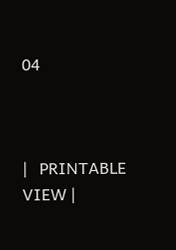04



|   PRINTABLE VIEW |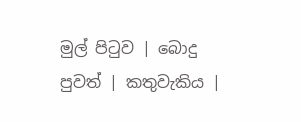මුල් පිටුව | බොදු පුවත් | කතුවැකිය |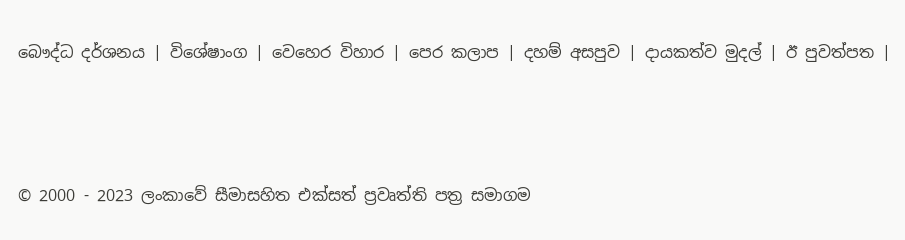බෞද්ධ දර්ශනය | විශේෂාංග | වෙහෙර විහාර | පෙර කලාප | දහම් අසපුව | දායකත්ව මුදල් | ඊ පුවත්පත |



© 2000 - 2023 ලංකාවේ සීමාසහිත එක්සත් ප්‍රවෘත්ති පත්‍ර සමාගම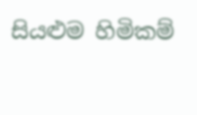සියළුම හිමිකම්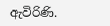ඇවිරිණි.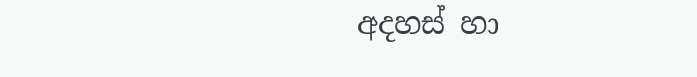අදහස් හා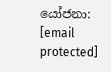යෝජනා: [email protected]